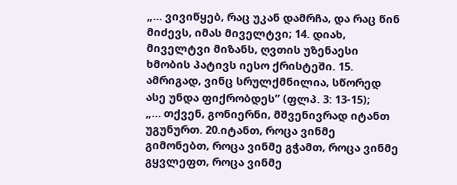„… ვივიწყებ, რაც უკან დამრჩა, და რაც წინ მიძევს, იმას მიველტვი; 14. დიახ, მიველტვი მიზანს, ღვთის უზენაესი ხმობის პატივს იესო ქრისტეში. 15. ამრიგად, ვინც სრულქმნილია, სწორედ ასე უნდა ფიქრობდეს” (ფლპ. 3: 13-15);
„… თქვენ, გონიერნი, მშვენივრად იტანთ უგუნურთ. 20.იტანთ, როცა ვინმე გიმონებთ, როცა ვინმე გჭამთ, როცა ვინმე გყვლეფთ, როცა ვინმე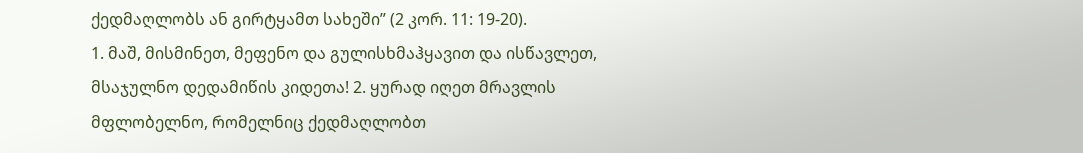ქედმაღლობს ან გირტყამთ სახეში” (2 კორ. 11: 19-20).
1. მაშ, მისმინეთ, მეფენო და გულისხმაჰყავით და ისწავლეთ, მსაჯულნო დედამიწის კიდეთა! 2. ყურად იღეთ მრავლის მფლობელნო, რომელნიც ქედმაღლობთ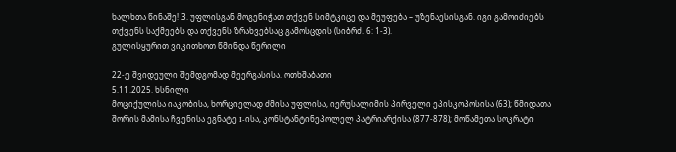ხალხთა წინაშე! 3. უფლისგან მოგენიჭათ თქვენ სიმტკიცე და მეუფება – უზენაესისგან. იგი გამოიძიებს თქვენს საქმეებს და თქვენს ზრახვებსაც გამოსცდის (სიბრძ. 6: 1-3).
გულისყურით ვიკითხოთ წმინდა წერილი

22-ე შვიდეული შემდგომად მეერგასისა. ოთხშაბათი
5.11.2025. ხსნილი
მოციქულისა იაკობისა, ხორციელად ძმისა უფლისა, იერუსალიმის პირველი ეპისკოპოსისა (63); წმიდათა შორის მამისა ჩვენისა ეგნატე I-ისა, კონსტანტინეპოლელ პატრიარქისა (877-878); მოწამეთა სოკრატი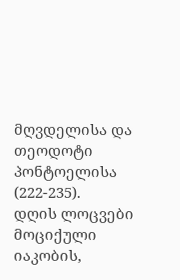მღვდელისა და თეოდოტი პონტოელისა (222-235).
დღის ლოცვები
მოციქული იაკობის,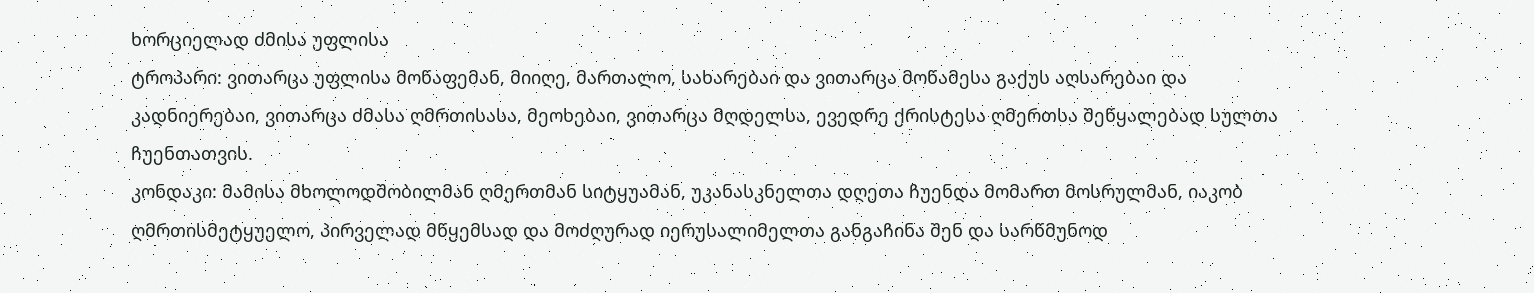ხორციელად ძმისა უფლისა
ტროპარი: ვითარცა უფლისა მოწაფემან, მიიღე, მართალო, სახარებაი და ვითარცა მოწამესა გაქუს აღსარებაი და კადნიერებაი, ვითარცა ძმასა ღმრთისასა, მეოხებაი, ვითარცა მღდელსა, ევედრე ქრისტესა ღმერთსა შეწყალებად სულთა ჩუენთათვის.
კონდაკი: მამისა მხოლოდშობილმან ღმერთმან სიტყუამან, უკანასკნელთა დღეთა ჩუენდა მომართ მოსრულმან, იაკობ ღმრთისმეტყუელო, პირველად მწყემსად და მოძღურად იერუსალიმელთა განგაჩინა შენ და სარწმუნოდ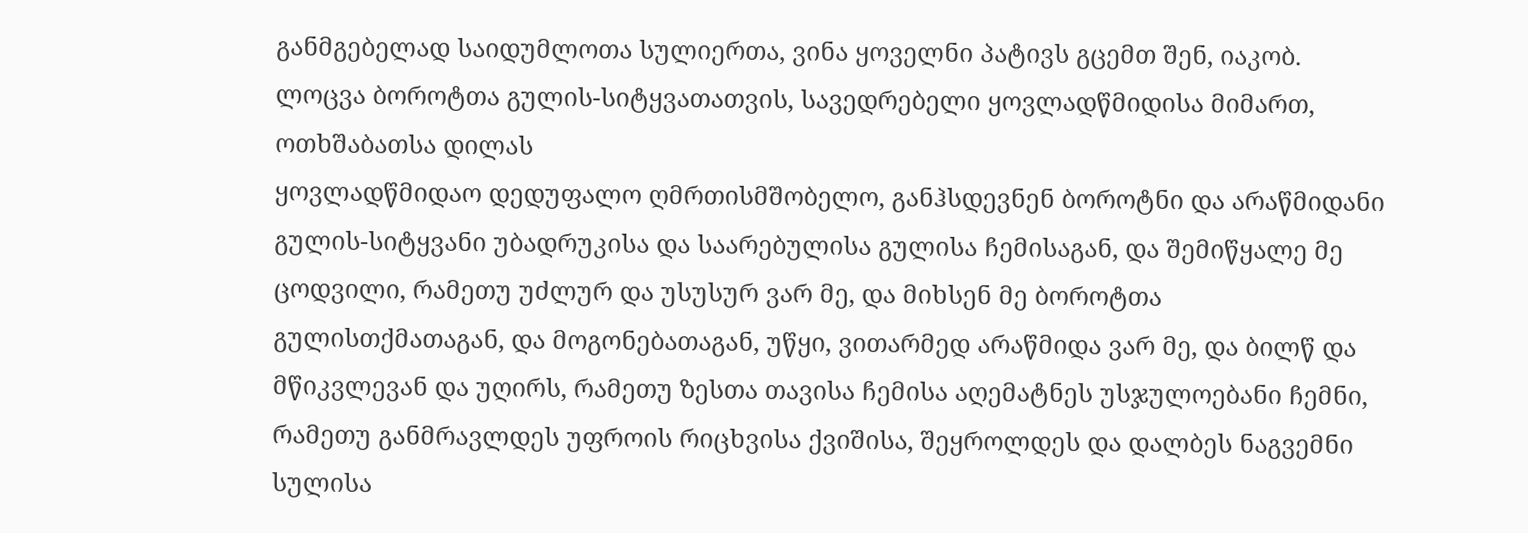განმგებელად საიდუმლოთა სულიერთა, ვინა ყოველნი პატივს გცემთ შენ, იაკობ.
ლოცვა ბოროტთა გულის-სიტყვათათვის, სავედრებელი ყოვლადწმიდისა მიმართ, ოთხშაბათსა დილას
ყოვლადწმიდაო დედუფალო ღმრთისმშობელო, განჰსდევნენ ბოროტნი და არაწმიდანი გულის-სიტყვანი უბადრუკისა და საარებულისა გულისა ჩემისაგან, და შემიწყალე მე ცოდვილი, რამეთუ უძლურ და უსუსურ ვარ მე, და მიხსენ მე ბოროტთა გულისთქმათაგან, და მოგონებათაგან, უწყი, ვითარმედ არაწმიდა ვარ მე, და ბილწ და მწიკვლევან და უღირს, რამეთუ ზესთა თავისა ჩემისა აღემატნეს უსჯულოებანი ჩემნი, რამეთუ განმრავლდეს უფროის რიცხვისა ქვიშისა, შეყროლდეს და დალბეს ნაგვემნი სულისა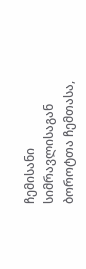ჩემისანი სიმრავლისაგან ბოროტთა ჩემთასა,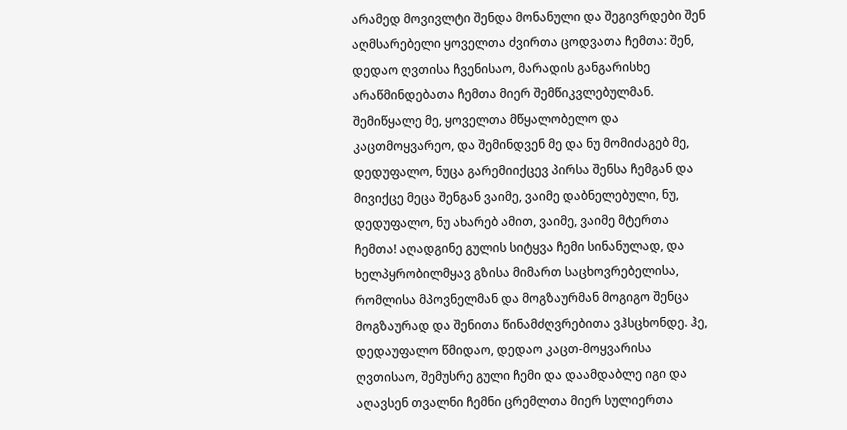არამედ მოვივლტი შენდა მონანული და შეგივრდები შენ აღმსარებელი ყოველთა ძვირთა ცოდვათა ჩემთა: შენ, დედაო ღვთისა ჩვენისაო, მარადის განგარისხე არაწმინდებათა ჩემთა მიერ შემწიკვლებულმან. შემიწყალე მე, ყოველთა მწყალობელო და კაცთმოყვარეო, და შემინდვენ მე და ნუ მომიძაგებ მე, დედუფალო, ნუცა გარემიიქცევ პირსა შენსა ჩემგან და მივიქცე მეცა შენგან ვაიმე, ვაიმე დაბნელებული, ნუ, დედუფალო, ნუ ახარებ ამით, ვაიმე, ვაიმე მტერთა ჩემთა! აღადგინე გულის სიტყვა ჩემი სინანულად, და ხელპყრობილმყავ გზისა მიმართ საცხოვრებელისა, რომლისა მპოვნელმან და მოგზაურმან მოგიგო შენცა მოგზაურად და შენითა წინამძღვრებითა ვჰსცხონდე. ჰე, დედაუფალო წმიდაო, დედაო კაცთ-მოყვარისა ღვთისაო, შემუსრე გული ჩემი და დაამდაბლე იგი და აღავსენ თვალნი ჩემნი ცრემლთა მიერ სულიერთა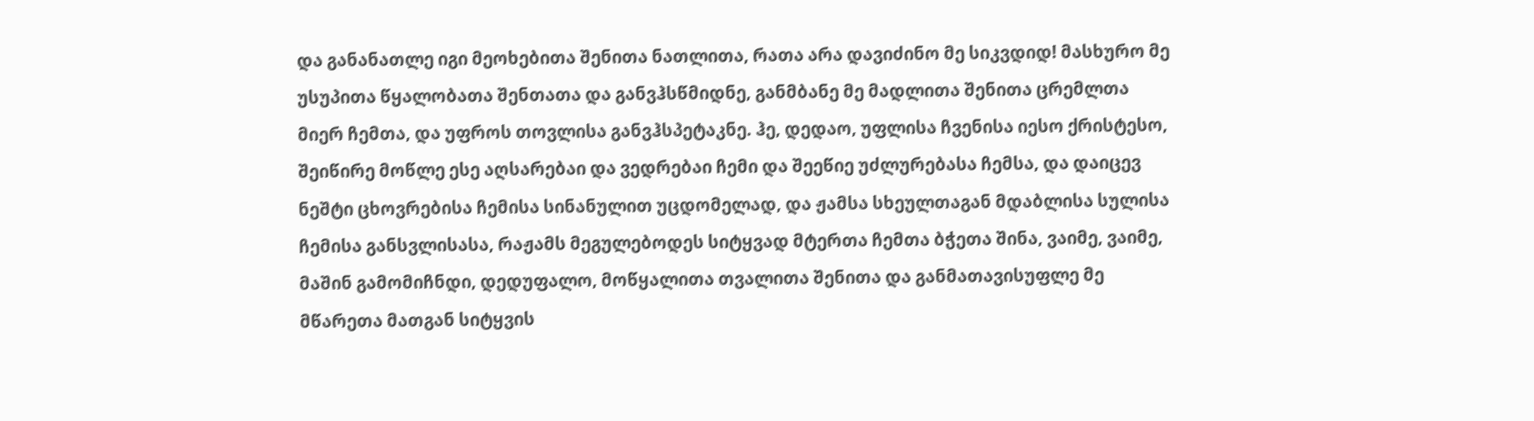და განანათლე იგი მეოხებითა შენითა ნათლითა, რათა არა დავიძინო მე სიკვდიდ! მასხურო მე უსუპითა წყალობათა შენთათა და განვჰსწმიდნე, განმბანე მე მადლითა შენითა ცრემლთა მიერ ჩემთა, და უფროს თოვლისა განვჰსპეტაკნე. ჰე, დედაო, უფლისა ჩვენისა იესო ქრისტესო, შეიწირე მოწლე ესე აღსარებაი და ვედრებაი ჩემი და შეეწიე უძლურებასა ჩემსა, და დაიცევ ნეშტი ცხოვრებისა ჩემისა სინანულით უცდომელად, და ჟამსა სხეულთაგან მდაბლისა სულისა ჩემისა განსვლისასა, რაჟამს მეგულებოდეს სიტყვად მტერთა ჩემთა ბჭეთა შინა, ვაიმე, ვაიმე, მაშინ გამომიჩნდი, დედუფალო, მოწყალითა თვალითა შენითა და განმათავისუფლე მე მწარეთა მათგან სიტყვის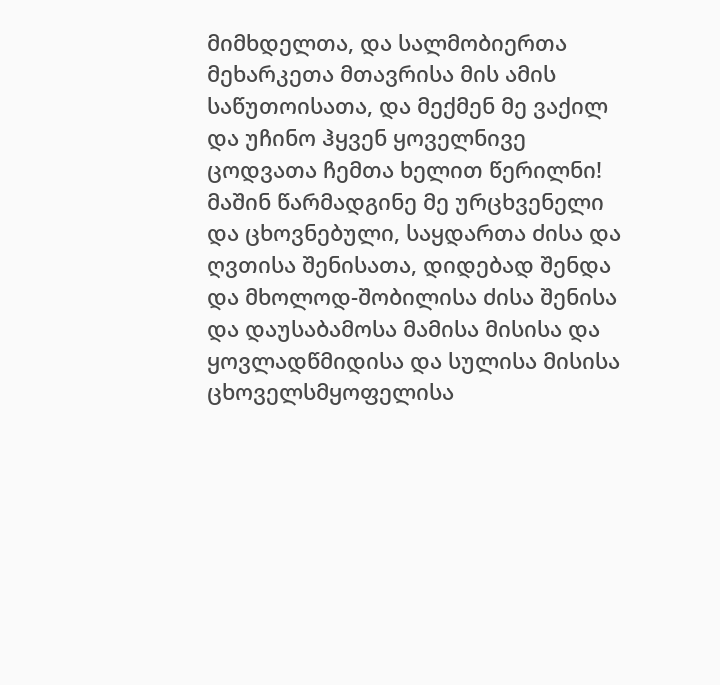მიმხდელთა, და სალმობიერთა მეხარკეთა მთავრისა მის ამის საწუთოისათა, და მექმენ მე ვაქილ და უჩინო ჰყვენ ყოველნივე ცოდვათა ჩემთა ხელით წერილნი! მაშინ წარმადგინე მე ურცხვენელი და ცხოვნებული, საყდართა ძისა და ღვთისა შენისათა, დიდებად შენდა და მხოლოდ-შობილისა ძისა შენისა და დაუსაბამოსა მამისა მისისა და ყოვლადწმიდისა და სულისა მისისა ცხოველსმყოფელისა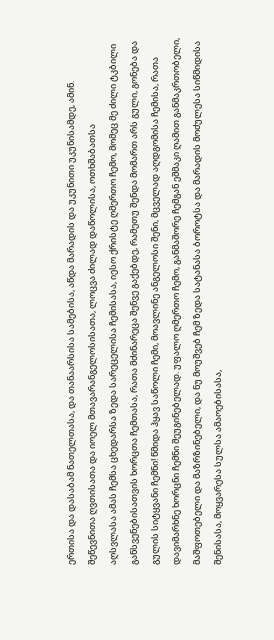ერთისა და დასაბამ ნათელთასა, და თანაარსისა სამებისა, აწდა მარადის და უკუნითი უკუნისამდე, ამინ.
შეწევნითა ღვთისათა და იოელ მთავარანგელოსისათა, ლოცვა ძილად დაწოლისა, ოთხშაბათსა
აღსვლასა ამას ჩემსა ცხედარსა ზედა სარეცელისა ჩემისასა, იესო ქრისტე ღმერთო ჩემო, მომეც მე ძილი ტკბილი განსვენებისათვის ხორცთა ჩემთასა, რათა მძინარეცა შენვე გაქებდე, რამეთუ შენდა მომართ არს გული, გონება და გულის სიტყვანი ჩემნი! წმიდა ჰყავ საწოლი ჩემი, მოავლინე ანგელოსი შენი, მცველად აღდგომისა ჩემისა, რათა დავიმარხნე ხორცნი ჩემნი შეუგინებელად. უფალო ღმერთო ჩემო, განმაშორე ჩემგან ეშმაკი ღამით განმაკრთობელი, მაშფოთებელი და მაზრზინებელი, და ნუ მოუშვებ ჩემ ზედა სატანასა ბოროტსა და მარადის მოძულესა სიწმიდისა შენისასა, მოყვარესა სულსა ამაოებისასა,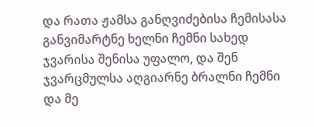და რათა ჟამსა განღვიძებისა ჩემისასა განვიმარტნე ხელნი ჩემნი სახედ ჯვარისა შენისა უფალო, და შენ ჯვარცმულსა აღგიარნე ბრალნი ჩემნი და მე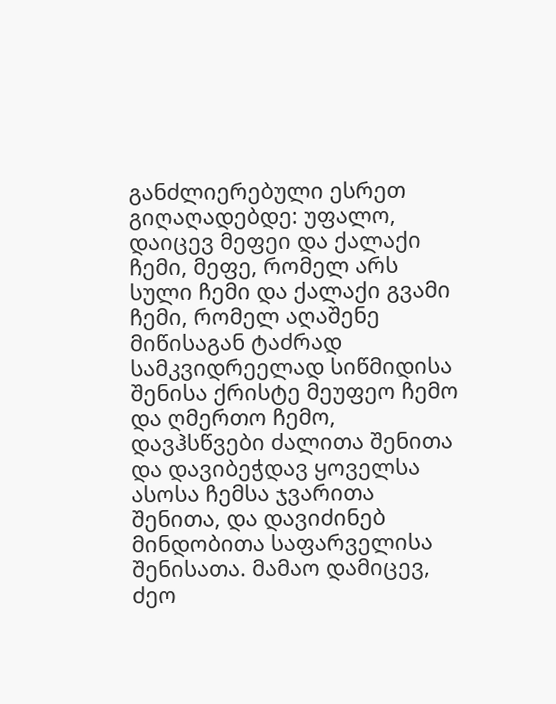განძლიერებული ესრეთ გიღაღადებდე: უფალო, დაიცევ მეფეი და ქალაქი ჩემი, მეფე, რომელ არს სული ჩემი და ქალაქი გვამი ჩემი, რომელ აღაშენე მიწისაგან ტაძრად სამკვიდრეელად სიწმიდისა შენისა ქრისტე მეუფეო ჩემო და ღმერთო ჩემო, დავჰსწვები ძალითა შენითა და დავიბეჭდავ ყოველსა ასოსა ჩემსა ჯვარითა შენითა, და დავიძინებ მინდობითა საფარველისა შენისათა. მამაო დამიცევ, ძეო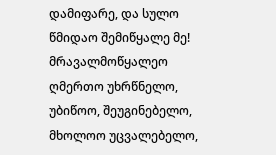დამიფარე, და სულო წმიდაო შემიწყალე მე! მრავალმოწყალეო ღმერთო უხრწნელო, უბიწოო, შეუგინებელო, მხოლოო უცვალებელო,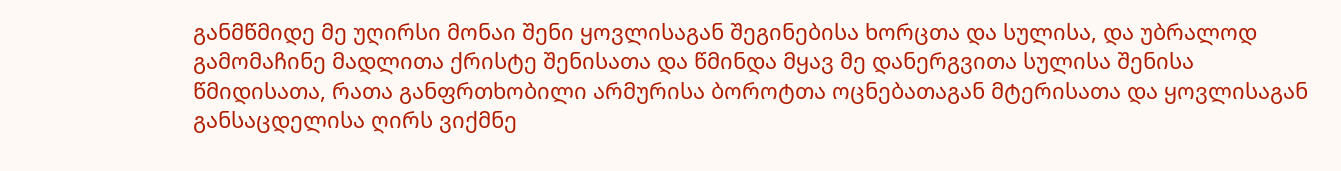განმწმიდე მე უღირსი მონაი შენი ყოვლისაგან შეგინებისა ხორცთა და სულისა, და უბრალოდ გამომაჩინე მადლითა ქრისტე შენისათა და წმინდა მყავ მე დანერგვითა სულისა შენისა წმიდისათა, რათა განფრთხობილი არმურისა ბოროტთა ოცნებათაგან მტერისათა და ყოვლისაგან განსაცდელისა ღირს ვიქმნე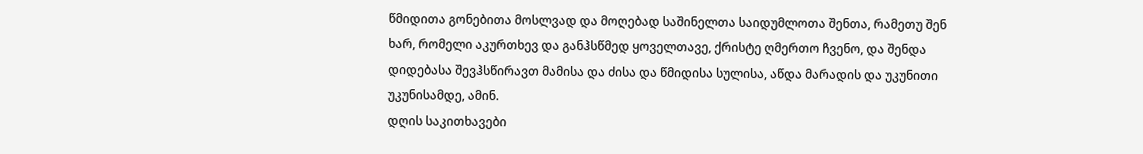წმიდითა გონებითა მოსლვად და მოღებად საშინელთა საიდუმლოთა შენთა, რამეთუ შენ ხარ, რომელი აკურთხევ და განჰსწმედ ყოველთავე, ქრისტე ღმერთო ჩვენო, და შენდა დიდებასა შევჰსწირავთ მამისა და ძისა და წმიდისა სულისა, აწდა მარადის და უკუნითი უკუნისამდე, ამინ.
დღის საკითხავები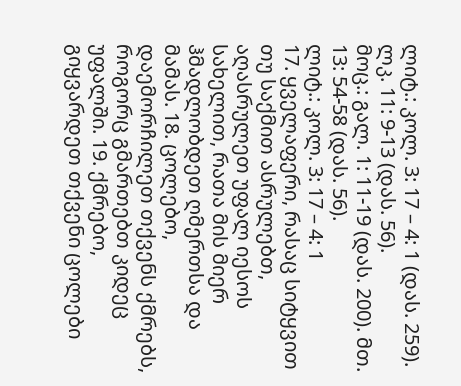ლიტ.: კოლ. 3: 17 – 4: 1 (დას. 259). ლკ. 11: 9-13 (დას. 56).
მოც.: გალ. 1: 11-19 (დას. 200). მთ. 13: 54-58 (დას. 56).
ლიტ.: კოლ. 3: 17 – 4: 1
17. ყველაფერი, რასაც სიტყვით თუ საქმით ასრულებთ, აღასრულეთ უფალ იესოს სახელით, რათა მის მიერ ჰმადლობდეთ ღმერთსა და მამას. 18. ცოლებო, დაემორჩილეთ თქვენს ქმრებს, როგორც გმართებთ კიდეც უფალში. 19. ქმრებო, გიყვარდეთ თქვენი ცოლები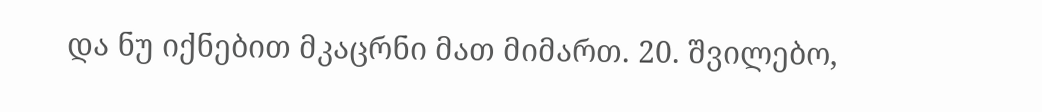და ნუ იქნებით მკაცრნი მათ მიმართ. 20. შვილებო,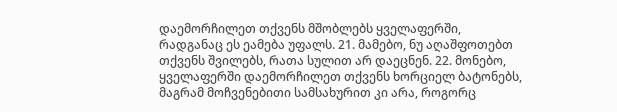დაემორჩილეთ თქვენს მშობლებს ყველაფერში, რადგანაც ეს ეამება უფალს. 21. მამებო, ნუ აღაშფოთებთ თქვენს შვილებს, რათა სულით არ დაეცნენ. 22. მონებო, ყველაფერში დაემორჩილეთ თქვენს ხორციელ ბატონებს, მაგრამ მოჩვენებითი სამსახურით კი არა, როგორც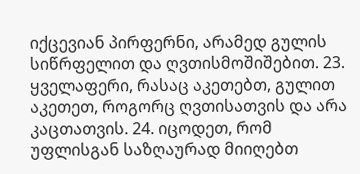იქცევიან პირფერნი, არამედ გულის სიწრფელით და ღვთისმოშიშებით. 23. ყველაფერი, რასაც აკეთებთ, გულით აკეთეთ, როგორც ღვთისათვის და არა კაცთათვის. 24. იცოდეთ, რომ უფლისგან საზღაურად მიიღებთ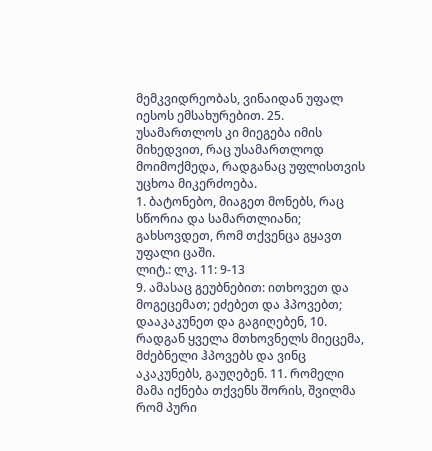მემკვიდრეობას, ვინაიდან უფალ იესოს ემსახურებით. 25. უსამართლოს კი მიეგება იმის მიხედვით, რაც უსამართლოდ მოიმოქმედა, რადგანაც უფლისთვის უცხოა მიკერძოება.
1. ბატონებო, მიაგეთ მონებს, რაც სწორია და სამართლიანი; გახსოვდეთ, რომ თქვენცა გყავთ უფალი ცაში.
ლიტ.: ლკ. 11: 9-13
9. ამასაც გეუბნებით: ითხოვეთ და მოგეცემათ; ეძებეთ და ჰპოვებთ; დააკაკუნეთ და გაგიღებენ, 10. რადგან ყველა მთხოვნელს მიეცემა, მძებნელი ჰპოვებს და ვინც აკაკუნებს, გაუღებენ. 11. რომელი მამა იქნება თქვენს შორის, შვილმა რომ პური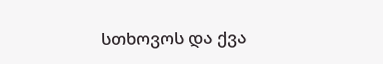სთხოვოს და ქვა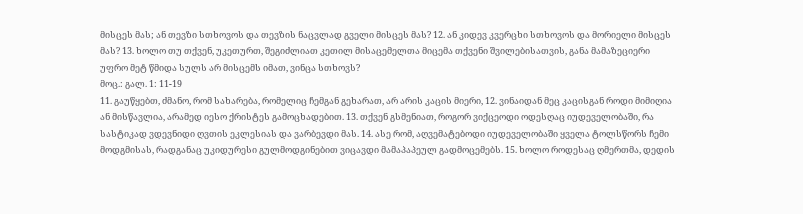მისცეს მას; ან თევზი სთხოვოს და თევზის ნაცვლად გველი მისცეს მას? 12. ან კიდევ კვერცხი სთხოვოს და მორიელი მისცეს მას? 13. ხოლო თუ თქვენ, უკეთურთ, შეგიძლიათ კეთილ მისაცემელთა მიცემა თქვენი შვილებისათვის, განა მამაზეციერი უფრო მეტ წმიდა სულს არ მისცემს იმათ, ვინცა სთხოვს?
მოც.: გალ. 1: 11-19
11. გაუწყებთ, ძმანო, რომ სახარება, რომელიც ჩემგან გეხარათ, არ არის კაცის მიერი, 12. ვინაიდან მეც კაცისგან როდი მიმიღია ან მისწავლია, არამედ იესო ქრისტეს გამოცხადებით. 13. თქვენ გსმენიათ, როგორ ვიქცეოდი ოდესღაც იუდეველობაში, რა სასტიკად ვდევნიდი ღვთის ეკლესიას და ვარბევდი მას. 14. ასე რომ, აღვემატებოდი იუდეველობაში ყველა ტოლსწორს ჩემი მოდგმისას, რადგანაც უკიდურესი გულმოდგინებით ვიცავდი მამაპაპეულ გადმოცემებს. 15. ხოლო როდესაც ღმერთმა, დედის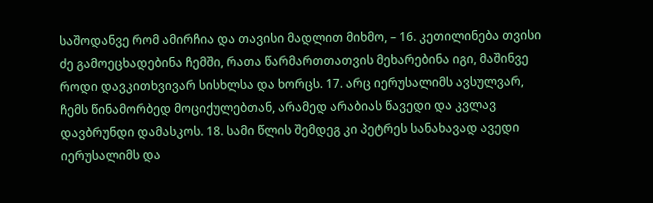საშოდანვე რომ ამირჩია და თავისი მადლით მიხმო, – 16. კეთილინება თვისი ძე გამოეცხადებინა ჩემში, რათა წარმართთათვის მეხარებინა იგი, მაშინვე როდი დავკითხვივარ სისხლსა და ხორცს. 17. არც იერუსალიმს ავსულვარ, ჩემს წინამორბედ მოციქულებთან, არამედ არაბიას წავედი და კვლავ დავბრუნდი დამასკოს. 18. სამი წლის შემდეგ კი პეტრეს სანახავად ავედი იერუსალიმს და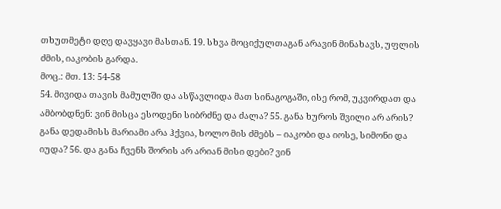თხუთმეტი დღე დავყავი მასთან. 19. სხვა მოციქულთაგან არავინ მინახავს, უფლის ძმის, იაკობის გარდა.
მოც.: მთ. 13: 54-58
54. მივიდა თავის მამულში და ასწავლიდა მათ სინაგოგაში, ისე რომ, უკვირდათ და ამბობდნენ: ვინ მისცა ესოდენი სიბრძნე და ძალა? 55. განა ხუროს შვილი არ არის? განა დედამისს მარიამი არა ჰქვია, ხოლო მის ძმებს – იაკობი და იოსე, სიმონი და იუდა? 56. და განა ჩვენს შორის არ არიან მისი დები? ვინ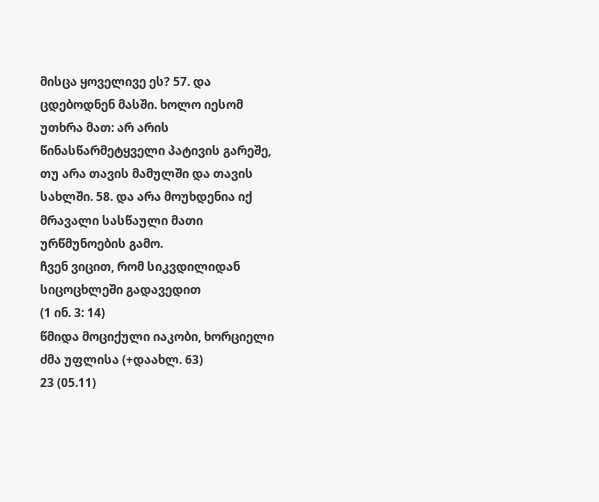მისცა ყოველივე ეს? 57. და ცდებოდნენ მასში. ხოლო იესომ უთხრა მათ: არ არის წინასწარმეტყველი პატივის გარეშე, თუ არა თავის მამულში და თავის სახლში. 58. და არა მოუხდენია იქ მრავალი სასწაული მათი ურწმუნოების გამო.
ჩვენ ვიცით, რომ სიკვდილიდან სიცოცხლეში გადავედით
(1 ინ. 3: 14)
წმიდა მოციქული იაკობი, ხორციელი ძმა უფლისა (+დაახლ. 63)
23 (05.11)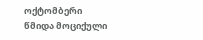ოქტომბერი
წმიდა მოციქული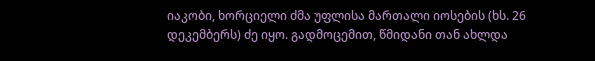იაკობი, ხორციელი ძმა უფლისა მართალი იოსების (ხს. 26 დეკემბერს) ძე იყო. გადმოცემით, წმიდანი თან ახლდა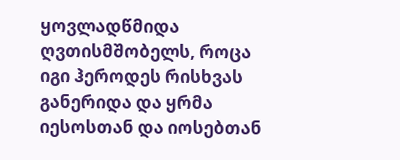ყოვლადწმიდა ღვთისმშობელს, როცა იგი ჰეროდეს რისხვას განერიდა და ყრმა იესოსთან და იოსებთან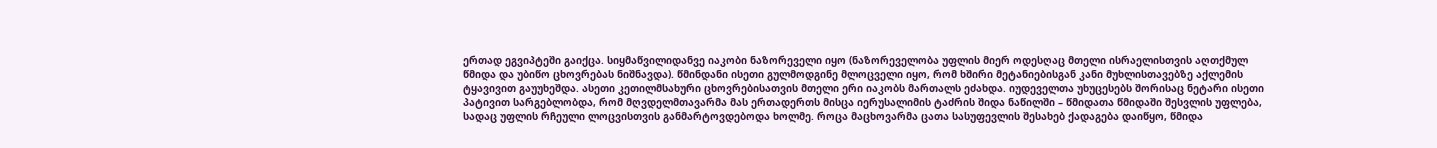ერთად ეგვიპტეში გაიქცა. სიყმაწვილიდანვე იაკობი ნაზორეველი იყო (ნაზორეველობა უფლის მიერ ოდესღაც მთელი ისრაელისთვის აღთქმულ წმიდა და უბიწო ცხოვრებას ნიშნავდა). წმინდანი ისეთი გულმოდგინე მლოცველი იყო, რომ ხშირი მეტანიებისგან კანი მუხლისთავებზე აქლემის ტყავივით გაუუხეშდა. ასეთი კეთილმსახური ცხოვრებისათვის მთელი ერი იაკობს მართალს ეძახდა. იუდეველთა უხუცესებს შორისაც ნეტარი ისეთი პატივით სარგებლობდა, რომ მღვდელმთავარმა მას ერთადერთს მისცა იერუსალიმის ტაძრის შიდა ნაწილში – წმიდათა წმიდაში შესვლის უფლება, სადაც უფლის რჩეული ლოცვისთვის განმარტოვდებოდა ხოლმე. როცა მაცხოვარმა ცათა სასუფევლის შესახებ ქადაგება დაიწყო, წმიდა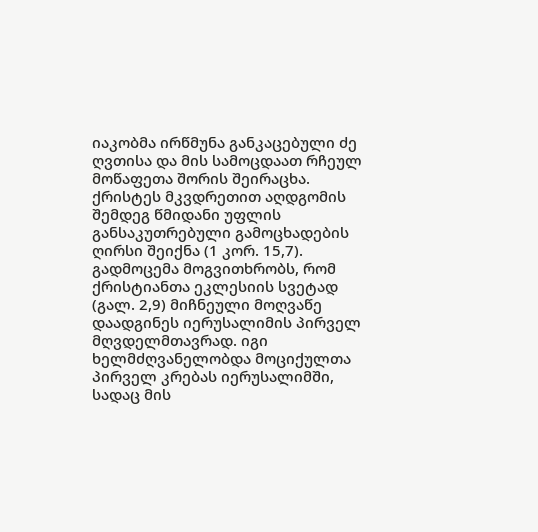იაკობმა ირწმუნა განკაცებული ძე ღვთისა და მის სამოცდაათ რჩეულ მოწაფეთა შორის შეირაცხა. ქრისტეს მკვდრეთით აღდგომის შემდეგ წმიდანი უფლის განსაკუთრებული გამოცხადების ღირსი შეიქნა (1 კორ. 15,7). გადმოცემა მოგვითხრობს, რომ ქრისტიანთა ეკლესიის სვეტად (გალ. 2,9) მიჩნეული მოღვაწე დაადგინეს იერუსალიმის პირველ მღვდელმთავრად. იგი ხელმძღვანელობდა მოციქულთა პირველ კრებას იერუსალიმში, სადაც მის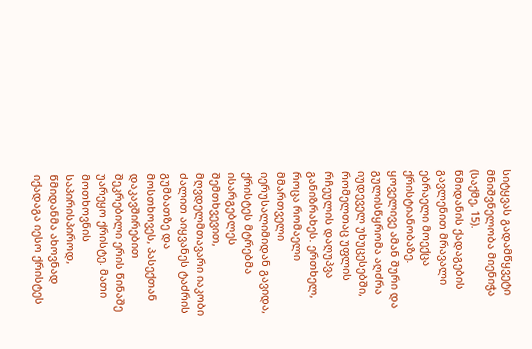სიტყვას გადამწყვეტი მნიშვნელობა მიენიჭა (საქმე, 15).
წმიდანის ქადაგების გავლენით მრავალი ებრაელი მოექცა ქრისტიანობაზე. ყოველივე ამან შური და გულისწყრომა აღძრა იუდეველ უხუცესებში, რომელთაც უფლის რჩეულის დაღუპვა განიზრახეს. ერთხელ, როცა რომაელი მმართველი იერუსალიმიდან გავიდა, ქრისტეს მტრებმა ისარგებლეს შემთხვევით, მღვდელმთავარი იაკობი ძალით აიყვანეს ტაძრის გუმბათზე და მოსთხოვეს, პასექთან დაკავშირებით შეკრებილი ერის წინაშე უარეყო ქრისტე. მათი მოთხოვნის საპირისპიროდ, წმიდანმა ახოვნად იქადაგა იესო ქრისტეს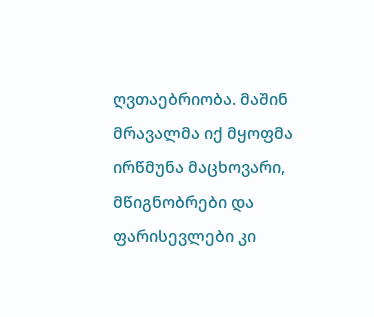ღვთაებრიობა. მაშინ მრავალმა იქ მყოფმა ირწმუნა მაცხოვარი, მწიგნობრები და ფარისევლები კი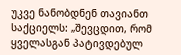უკვე ნანობდნენ თავიანთ საქციელს: „შევცდით, რომ ყველასგან პატივდებულ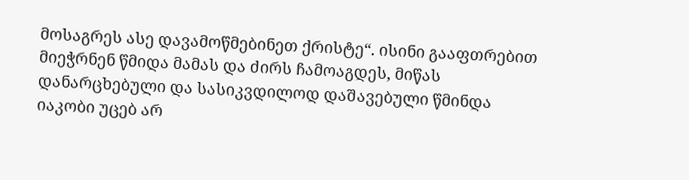მოსაგრეს ასე დავამოწმებინეთ ქრისტე“. ისინი გააფთრებით მიეჭრნენ წმიდა მამას და ძირს ჩამოაგდეს, მიწას დანარცხებული და სასიკვდილოდ დაშავებული წმინდა იაკობი უცებ არ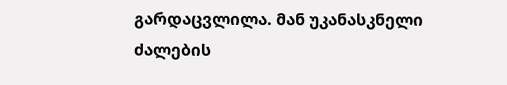გარდაცვლილა. მან უკანასკნელი ძალების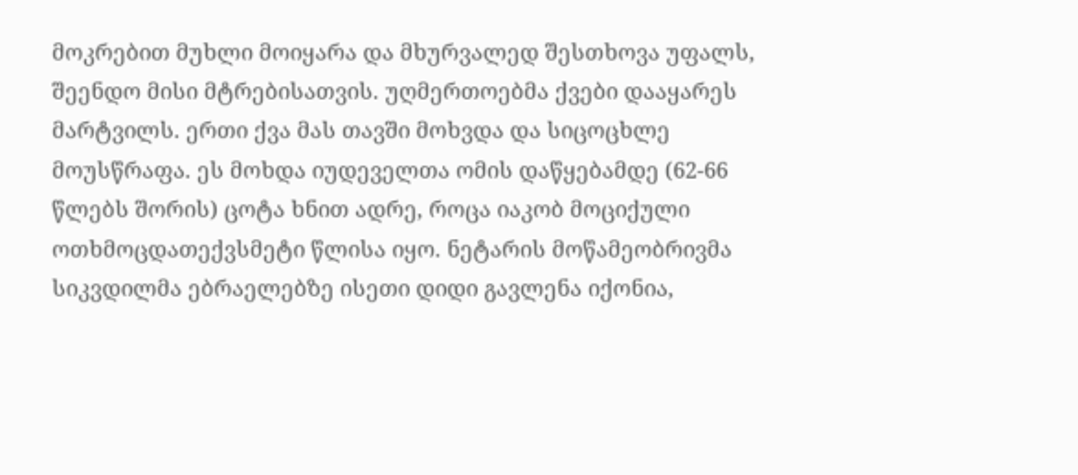მოკრებით მუხლი მოიყარა და მხურვალედ შესთხოვა უფალს, შეენდო მისი მტრებისათვის. უღმერთოებმა ქვები დააყარეს მარტვილს. ერთი ქვა მას თავში მოხვდა და სიცოცხლე მოუსწრაფა. ეს მოხდა იუდეველთა ომის დაწყებამდე (62-66 წლებს შორის) ცოტა ხნით ადრე, როცა იაკობ მოციქული ოთხმოცდათექვსმეტი წლისა იყო. ნეტარის მოწამეობრივმა სიკვდილმა ებრაელებზე ისეთი დიდი გავლენა იქონია,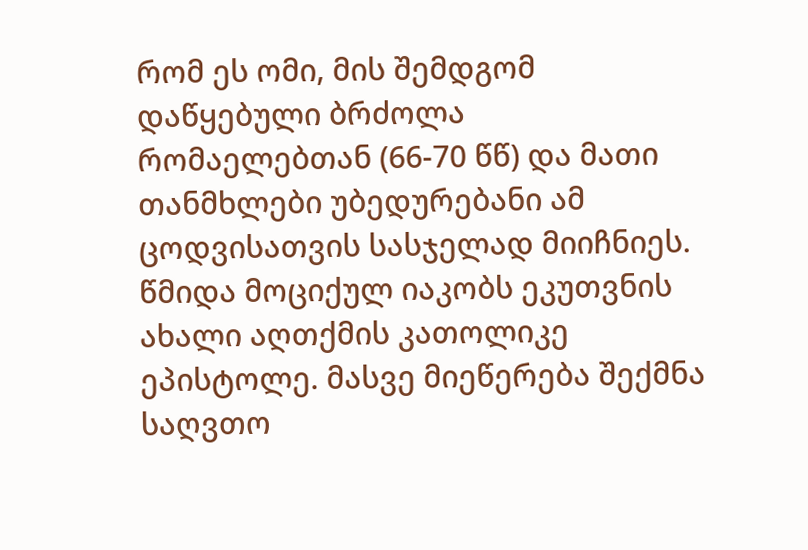რომ ეს ომი, მის შემდგომ დაწყებული ბრძოლა რომაელებთან (66-70 წწ) და მათი თანმხლები უბედურებანი ამ ცოდვისათვის სასჯელად მიიჩნიეს.
წმიდა მოციქულ იაკობს ეკუთვნის ახალი აღთქმის კათოლიკე ეპისტოლე. მასვე მიეწერება შექმნა საღვთო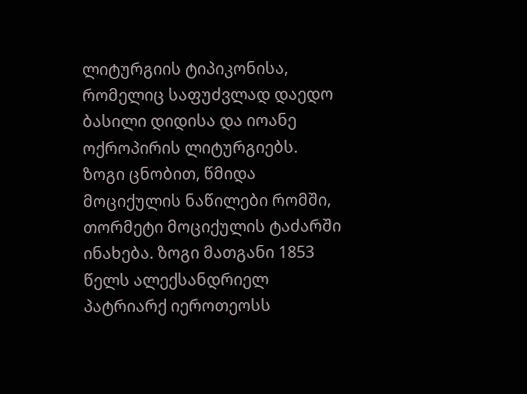ლიტურგიის ტიპიკონისა, რომელიც საფუძვლად დაედო ბასილი დიდისა და იოანე ოქროპირის ლიტურგიებს. ზოგი ცნობით, წმიდა მოციქულის ნაწილები რომში, თორმეტი მოციქულის ტაძარში ინახება. ზოგი მათგანი 1853 წელს ალექსანდრიელ პატრიარქ იეროთეოსს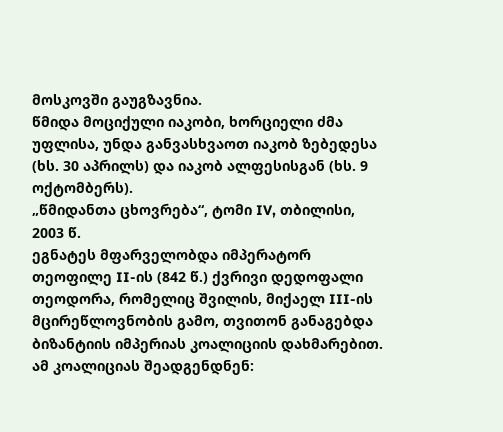მოსკოვში გაუგზავნია.
წმიდა მოციქული იაკობი, ხორციელი ძმა უფლისა, უნდა განვასხვაოთ იაკობ ზებედესა (ხს. 30 აპრილს) და იაკობ ალფესისგან (ხს. 9 ოქტომბერს).
„წმიდანთა ცხოვრება“, ტომი IV, თბილისი, 2003 წ.
ეგნატეს მფარველობდა იმპერატორ თეოფილე II-ის (842 წ.) ქვრივი დედოფალი თეოდორა, რომელიც შვილის, მიქაელ III-ის მცირეწლოვნობის გამო, თვითონ განაგებდა ბიზანტიის იმპერიას კოალიციის დახმარებით. ამ კოალიციას შეადგენდნენ: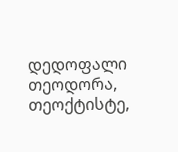დედოფალი თეოდორა, თეოქტისტე,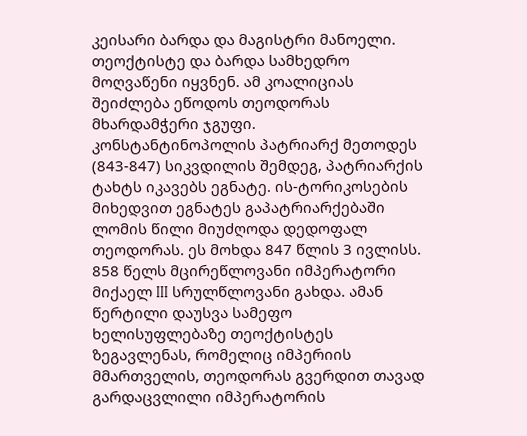კეისარი ბარდა და მაგისტრი მანოელი. თეოქტისტე და ბარდა სამხედრო მოღვაწენი იყვნენ. ამ კოალიციას შეიძლება ეწოდოს თეოდორას მხარდამჭერი ჯგუფი.
კონსტანტინოპოლის პატრიარქ მეთოდეს (843-847) სიკვდილის შემდეგ, პატრიარქის ტახტს იკავებს ეგნატე. ის-ტორიკოსების მიხედვით ეგნატეს გაპატრიარქებაში ლომის წილი მიუძღოდა დედოფალ თეოდორას. ეს მოხდა 847 წლის 3 ივლისს.
858 წელს მცირეწლოვანი იმპერატორი მიქაელ III სრულწლოვანი გახდა. ამან წერტილი დაუსვა სამეფო ხელისუფლებაზე თეოქტისტეს ზეგავლენას, რომელიც იმპერიის მმართველის, თეოდორას გვერდით თავად გარდაცვლილი იმპერატორის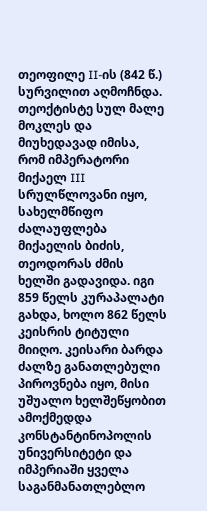თეოფილე II-ის (842 წ.) სურვილით აღმოჩნდა. თეოქტისტე სულ მალე მოკლეს და მიუხედავად იმისა, რომ იმპერატორი მიქაელ III სრულწლოვანი იყო, სახელმწიფო ძალაუფლება მიქაელის ბიძის, თეოდორას ძმის ხელში გადავიდა. იგი 859 წელს კურაპალატი გახდა, ხოლო 862 წელს კეისრის ტიტული მიიღო. კეისარი ბარდა ძალზე განათლებული პიროვნება იყო, მისი უშუალო ხელშეწყობით ამოქმედდა კონსტანტინოპოლის უნივერსიტეტი და იმპერიაში ყველა საგანმანათლებლო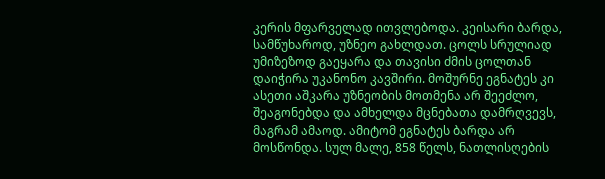კერის მფარველად ითვლებოდა. კეისარი ბარდა, სამწუხაროდ, უზნეო გახლდათ. ცოლს სრულიად უმიზეზოდ გაეყარა და თავისი ძმის ცოლთან დაიჭირა უკანონო კავშირი. მოშურნე ეგნატეს კი ასეთი აშკარა უზნეობის მოთმენა არ შეეძლო, შეაგონებდა და ამხელდა მცნებათა დამრღვევს, მაგრამ ამაოდ. ამიტომ ეგნატეს ბარდა არ მოსწონდა. სულ მალე, 858 წელს, ნათლისღების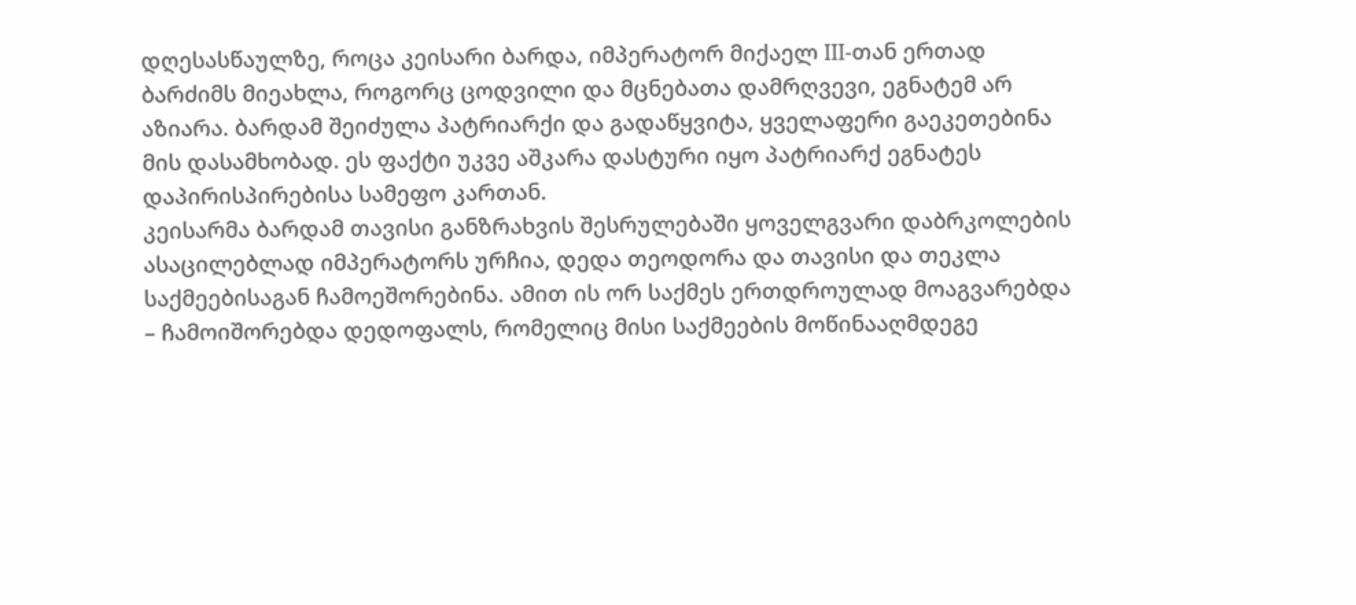დღესასწაულზე, როცა კეისარი ბარდა, იმპერატორ მიქაელ III-თან ერთად ბარძიმს მიეახლა, როგორც ცოდვილი და მცნებათა დამრღვევი, ეგნატემ არ აზიარა. ბარდამ შეიძულა პატრიარქი და გადაწყვიტა, ყველაფერი გაეკეთებინა მის დასამხობად. ეს ფაქტი უკვე აშკარა დასტური იყო პატრიარქ ეგნატეს დაპირისპირებისა სამეფო კართან.
კეისარმა ბარდამ თავისი განზრახვის შესრულებაში ყოველგვარი დაბრკოლების ასაცილებლად იმპერატორს ურჩია, დედა თეოდორა და თავისი და თეკლა საქმეებისაგან ჩამოეშორებინა. ამით ის ორ საქმეს ერთდროულად მოაგვარებდა – ჩამოიშორებდა დედოფალს, რომელიც მისი საქმეების მოწინააღმდეგე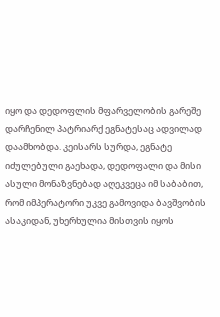იყო და დედოფლის მფარველობის გარეშე დარჩენილ პატრიარქ ეგნატესაც ადვილად დაამხობდა. კეისარს სურდა, ეგნატე იძულებული გაეხადა, დედოფალი და მისი ასული მონაზვნებად აღეკვეცა იმ საბაბით, რომ იმპერატორი უკვე გამოვიდა ბავშვობის ასაკიდან, უხერხულია მისთვის იყოს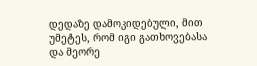დედაზე დამოკიდებული, მით უმეტეს, რომ იგი გათხოვებასა და მეორე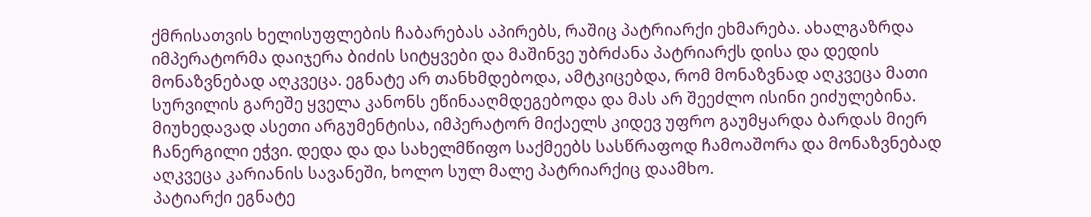ქმრისათვის ხელისუფლების ჩაბარებას აპირებს, რაშიც პატრიარქი ეხმარება. ახალგაზრდა იმპერატორმა დაიჯერა ბიძის სიტყვები და მაშინვე უბრძანა პატრიარქს დისა და დედის მონაზვნებად აღკვეცა. ეგნატე არ თანხმდებოდა, ამტკიცებდა, რომ მონაზვნად აღკვეცა მათი სურვილის გარეშე ყველა კანონს ეწინააღმდეგებოდა და მას არ შეეძლო ისინი ეიძულებინა. მიუხედავად ასეთი არგუმენტისა, იმპერატორ მიქაელს კიდევ უფრო გაუმყარდა ბარდას მიერ ჩანერგილი ეჭვი. დედა და და სახელმწიფო საქმეებს სასწრაფოდ ჩამოაშორა და მონაზვნებად აღკვეცა კარიანის სავანეში, ხოლო სულ მალე პატრიარქიც დაამხო.
პატიარქი ეგნატე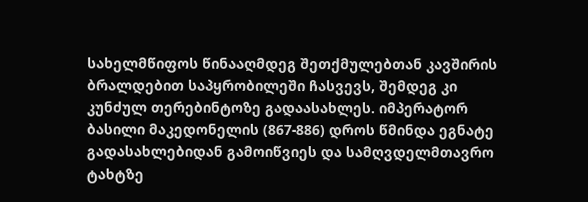სახელმწიფოს წინააღმდეგ შეთქმულებთან კავშირის ბრალდებით საპყრობილეში ჩასვევს, შემდეგ კი კუნძულ თერებინტოზე გადაასახლეს. იმპერატორ ბასილი მაკედონელის (867-886) დროს წმინდა ეგნატე გადასახლებიდან გამოიწვიეს და სამღვდელმთავრო ტახტზე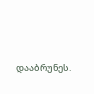დააბრუნეს.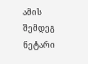ამის შემდეგ ნეტარი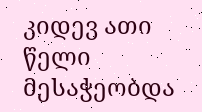კიდევ ათი წელი მესაჭეობდა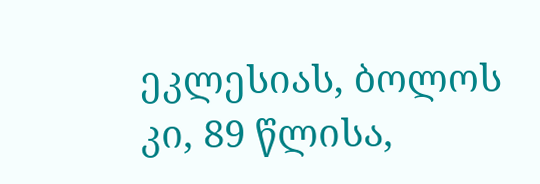ეკლესიას, ბოლოს კი, 89 წლისა,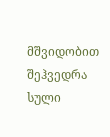მშვიდობით შეჰვედრა სული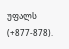უფალს (+877-878).